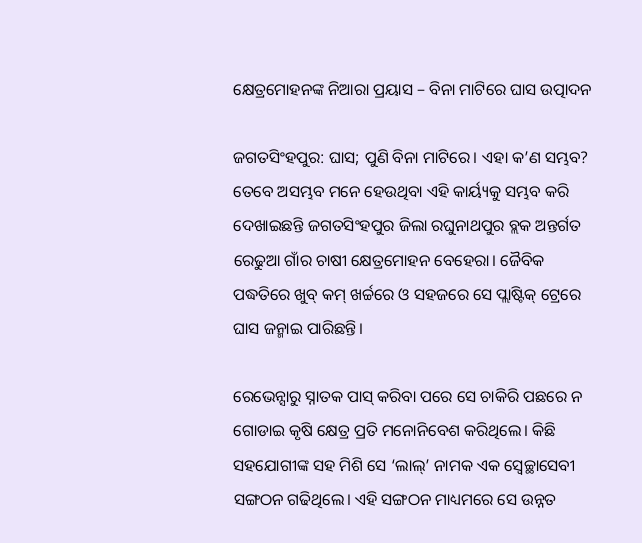କ୍ଷେତ୍ରମୋହନଙ୍କ ନିଆରା ପ୍ରୟାସ – ବିନା ମାଟିରେ ଘାସ ଉତ୍ପାଦନ

ଜଗତସିଂହପୁର: ଘାସ; ପୁଣି ବିନା ମାଟିରେ। ଏହା କ’ଣ ସମ୍ଭବ? ତେବେ ଅସମ୍ଭବ ମନେ ହେଉଥିବା ଏହି କାର୍ୟ୍ୟକୁ ସମ୍ଭବ କରି ଦେଖାଇଛନ୍ତି ଜଗତସିଂହପୁର ଜିଲା ରଘୁନାଥପୁର ବ୍ଲକ ଅନ୍ତର୍ଗତ ରେଢୁଆ ଗାଁର ଚାଷୀ କ୍ଷେତ୍ରମୋହନ ବେହେରା। ଜୈବିକ ପଦ୍ଧତିରେ ଖୁବ୍‌ କମ୍‌ ଖର୍ଚ୍ଚରେ ଓ ସହଜରେ ସେ ପ୍ଲାଷ୍ଟିକ୍‌ ଟ୍ରେରେ ଘାସ ଜନ୍ମାଇ ପାରିଛନ୍ତି।

ରେଭେନ୍ସାରୁ ସ୍ନାତକ ପାସ୍‌ କରିବା ପରେ ସେ ଚାକିରି ପଛରେ ନ ଗୋଡାଇ କୃଷି କ୍ଷେତ୍ର ପ୍ରତି ମନୋନିବେଶ କରିଥିଲେ। କିଛି ସହଯୋଗୀଙ୍କ ସହ ମିଶି ସେ ‘ଲାଲ୍‌’ ନାମକ ଏକ ସ୍ୱେଚ୍ଛାସେବୀ ସଙ୍ଗଠନ ଗଢିଥିଲେ। ଏହି ସଙ୍ଗଠନ ମାଧ୍ୟମରେ ସେ ଉନ୍ନତ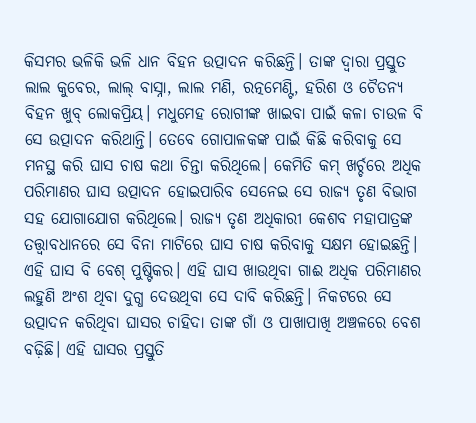କିସମର ଭଳିକି ଭଳି ଧାନ ବିହନ ଉତ୍ପାଦନ କରିଛନ୍ତି। ତାଙ୍କ ଦ୍ୱାରା ପ୍ରସ୍ତୁତ ଲାଲ କୁବେର, ଲାଲ୍‌ ବାସ୍ନା, ଲାଲ ମଣି, ରତ୍ନମେଣ୍ଟି, ହରିଶ ଓ ଚୈତନ୍ୟ ବିହନ ଖୁବ୍‌ ଲୋକପ୍ରିୟ। ମଧୁମେହ ରୋଗୀଙ୍କ ଖାଇବା ପାଇଁ କଳା ଚାଉଳ ବି ସେ ଉତ୍ପାଦନ କରିଥାନ୍ତି। ତେବେ ଗୋପାଳକଙ୍କ ପାଇଁ କିଛି କରିବାକୁ ସେ ମନସ୍ଥ କରି ଘାସ ଚାଷ କଥା ଚିନ୍ତା କରିଥିଲେ। କେମିତି କମ୍‌ ଖର୍ଚ୍ଚରେ ଅଧିକ ପରିମାଣର ଘାସ ଉତ୍ପାଦନ ହୋଇପାରିବ ସେନେଇ ସେ ରାଜ୍ୟ ତୃଣ ବିଭାଗ ସହ ଯୋଗାଯୋଗ କରିଥିଲେ। ରାଜ୍ୟ ତୃଣ ଅଧିକାରୀ କେଶବ ମହାପାତ୍ରଙ୍କ ତତ୍ତ୍ୱାବଧାନରେ ସେ ବିନା ମାଟିରେ ଘାସ ଚାଷ କରିବାକୁ ସକ୍ଷମ ହୋଇଛନ୍ତି। ଏହି ଘାସ ବି ବେଶ୍‌ ପୁଷ୍ଟିକର। ଏହି ଘାସ ଖାଉଥିବା ଗାଈ ଅଧିକ ପରିମାଣର ଲହୁଣି ଅଂଶ ଥିବା ଦୁଗ୍ଧ ଦେଉଥିବା ସେ ଦାବି କରିଛନ୍ତି। ନିକଟରେ ସେ ଉତ୍ପାଦନ କରିଥିବା ଘାସର ଚାହିଦା ତାଙ୍କ ଗାଁ ଓ ପାଖାପାଖି ଅଞ୍ଚଳରେ ବେଶ ବଢ଼ିଛି। ଏହି ଘାସର ପ୍ରସ୍ତୁତି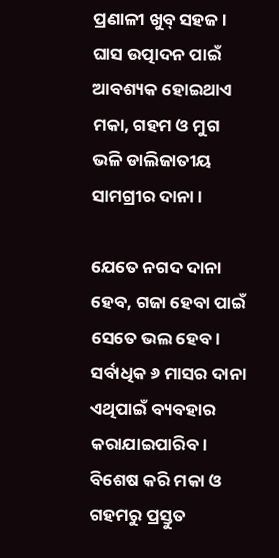ପ୍ରଣାଳୀ ଖୁବ୍‌ ସହଜ। ଘାସ ଉତ୍ପାଦନ ପାଇଁ ଆବଶ୍ୟକ ହୋଇଥାଏ ମକା, ଗହମ ଓ ମୁଗ ଭଳି ଡାଲିଜାତୀୟ ସାମଗ୍ରୀର ଦାନା।

ଯେତେ ନଗଦ ଦାନା ହେବ, ଗଜା ହେବା ପାଇଁ ସେତେ ଭଲ ହେବ। ସର୍ବାଧିକ ୬ ମାସର ଦାନା ଏଥିପାଇଁ ବ୍ୟବହାର କରାଯାଇପାରିବ। ବିଶେଷ କରି ମକା ଓ ଗହମରୁ ପ୍ରସ୍ତୁତ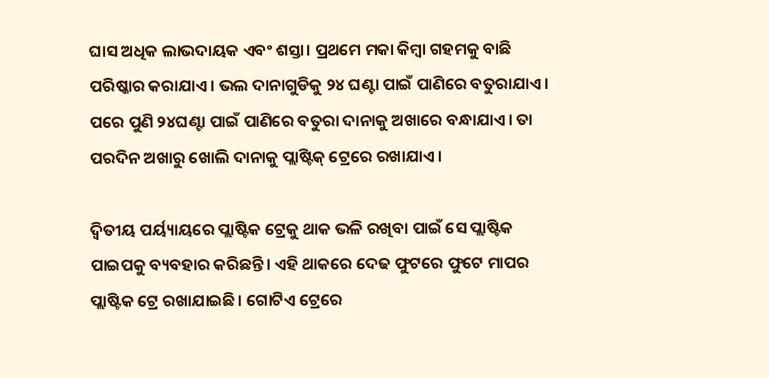ଘାସ ଅଧିକ ଲାଭଦାୟକ ଏବଂ ଶସ୍ତା। ପ୍ରଥମେ ମକା କିମ୍ବା ଗହମକୁ ବାଛି ପରିଷ୍କାର କରାଯାଏ। ଭଲ ଦାନାଗୁଡିକୁ ୨୪ ଘଣ୍ଟା ପାଇଁ ପାଣିରେ ବତୁରାଯାଏ। ପରେ ପୁଣି ୨୪ଘଣ୍ଟା ପାଇଁ ପାଣିରେ ବତୁରା ଦାନାକୁ ଅଖାରେ ବନ୍ଧାଯାଏ। ତା ପରଦିନ ଅଖାରୁ ଖୋଲି ଦାନାକୁ ପ୍ଲାଷ୍ଟିକ୍‌ ଟ୍ରେରେ ରଖାଯାଏ।

ଦ୍ୱିତୀୟ ପର୍ୟ୍ୟାୟରେ ପ୍ଲାଷ୍ଟିକ ଟ୍ରେକୁ ଥାକ ଭଳି ରଖିବା ପାଇଁ ସେ ପ୍ଲାଷ୍ଟିକ ପାଇପକୁ ବ୍ୟବହାର କରିଛନ୍ତି। ଏହି ଥାକରେ ଦେଢ ଫୁଟରେ ଫୁଟେ ମାପର ପ୍ଲାଷ୍ଟିକ ଟ୍ରେ ରଖାଯାଇଛି। ଗୋଟିଏ ଟ୍ରେରେ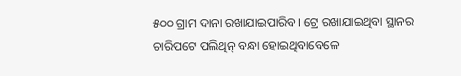୫୦୦ ଗ୍ରାମ ଦାନା ରଖାଯାଇପାରିବ। ଟ୍ରେ ରଖାଯାଇଥିବା ସ୍ଥାନର ଚାରିପଟେ ପଲିଥିନ୍‌ ବନ୍ଧା ହୋଇଥିବାବେଳେ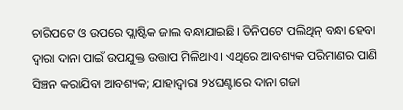ଚାରିପଟେ ଓ ଉପରେ ପ୍ଲାଷ୍ଟିକ ଜାଲ ବନ୍ଧାଯାଇଛି। ତିନିପଟେ ପଲିଥିନ୍‌ ବନ୍ଧା ହେବା ଦ୍ୱାରା ଦାନା ପାଇଁ ଉପଯୁକ୍ତ ଉତ୍ତାପ ମିଳିଥାଏ। ଏଥିରେ ଆବଶ୍ୟକ ପରିମାଣର ପାଣି ସିଞ୍ଚନ କରାଯିବା ଆବଶ୍ୟକ; ଯାହାଦ୍ୱାରା ୨୪ଘଣ୍ଟାରେ ଦାନା ଗଜା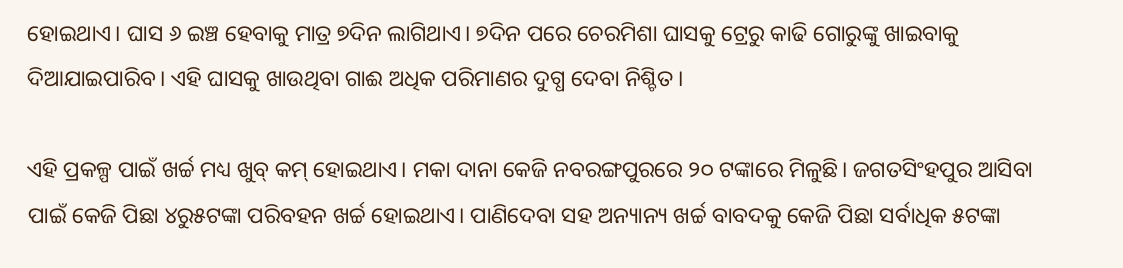ହୋଇଥାଏ। ଘାସ ୬ ଇଞ୍ଚ ହେବାକୁ ମାତ୍ର ୭ଦିନ ଲାଗିଥାଏ। ୭ଦିନ ପରେ ଚେରମିଶା ଘାସକୁ ଟ୍ରେରୁ କାଢି ଗୋରୁଙ୍କୁ ଖାଇବାକୁ ଦିଆଯାଇପାରିବ। ଏହି ଘାସକୁ ଖାଉଥିବା ଗାଈ ଅଧିକ ପରିମାଣର ଦୁଗ୍ଧ ଦେବା ନିଶ୍ଚିତ।

ଏହି ପ୍ରକଳ୍ପ ପାଇଁ ଖର୍ଚ୍ଚ ମଧ୍ୟ ଖୁବ୍‌ କମ୍‌ ହୋଇଥାଏ। ମକା ଦାନା କେଜି ନବରଙ୍ଗପୁରରେ ୨୦ ଟଙ୍କାରେ ମିଳୁଛି। ଜଗତସିଂହପୁର ଆସିବା ପାଇଁ କେଜି ପିଛା ୪ରୁ୫ଟଙ୍କା ପରିବହନ ଖର୍ଚ୍ଚ ହୋଇଥାଏ। ପାଣିଦେବା ସହ ଅନ୍ୟାନ୍ୟ ଖର୍ଚ୍ଚ ବାବଦକୁ କେଜି ପିଛା ସର୍ବାଧିକ ୫ଟଙ୍କା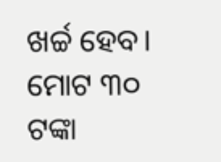ଖର୍ଚ୍ଚ ହେବ। ମୋଟ ୩୦ ଟଙ୍କା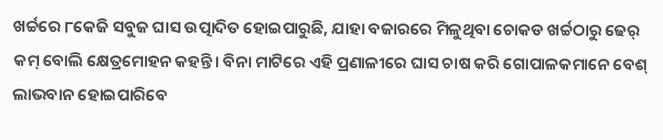ଖର୍ଚ୍ଚରେ ୮କେଜି ସବୁଜ ଘାସ ଉତ୍ପାଦିତ ହୋଇପାରୁଛି, ଯାହା ବଜାରରେ ମିଳୁଥିବା ଚୋକଡ ଖର୍ଚ୍ଚଠାରୁ ଢେର୍‌ କମ୍‌ ବୋଲି କ୍ଷେତ୍ରମୋହନ କହନ୍ତି। ବିନା ମାଟିରେ ଏହି ପ୍ରଣାଳୀରେ ଘାସ ଚାଷ କରି ଗୋପାଳକମାନେ ବେଶ୍‌ ଲାଭବାନ ହୋଇପାରିବେ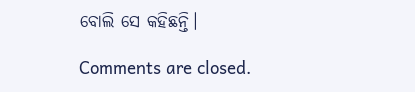ବୋଲି ସେ କହିଛନ୍ତି।

Comments are closed.